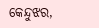କେନ୍ଦୁଝର,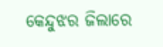କେନ୍ଦୁଝର ଜିଲାରେ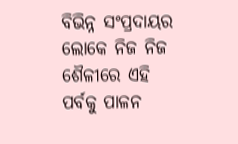ବିଭିନ୍ନ ସଂପ୍ରଦାୟର ଲୋକେ ନିଜ ନିଜ ଶୈଳୀରେ ଏହି ପର୍ବକୁ ପାଳନ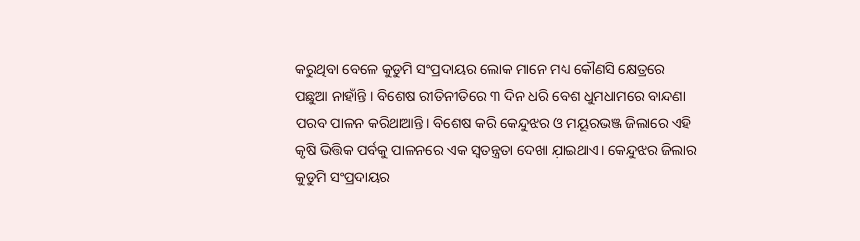କରୁଥିବା ବେଳେ କୁଡୁମି ସଂପ୍ରଦାୟର ଲୋକ ମାନେ ମଧ୍ୟ କୌଣସି କ୍ଷେତ୍ରରେ ପଛୁଆ ନାହାଁନ୍ତି । ବିଶେଷ ରୀତିନୀତିରେ ୩ ଦିନ ଧରି ବେଶ ଧୁମଧାମରେ ବାନ୍ଦଣା ପରବ ପାଳନ କରିଥାଆନ୍ତି। ବିଶେଷ କରି କେନ୍ଦୁଝର ଓ ମୟୂରଭଞ୍ଜ ଜିଲାରେ ଏହି କୃଷି ଭିତ୍ତିକ ପର୍ବକୁ ପାଳନରେ ଏକ ସ୍ବତନ୍ତ୍ରତା ଦେଖା ଯ଼ାଇଥାଏ। କେନ୍ଦୁଝର ଜିଲାର କୁଡୁମି ସଂପ୍ରଦାୟର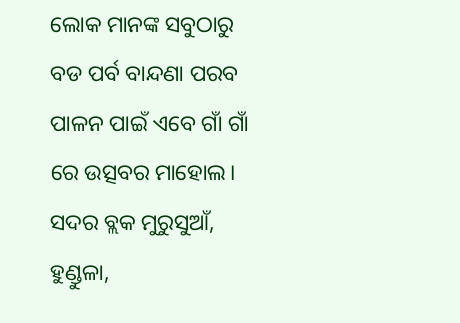ଲୋକ ମାନଙ୍କ ସବୁଠାରୁ ବଡ ପର୍ବ ବାନ୍ଦଣା ପରବ ପାଳନ ପାଇଁ ଏବେ ଗାଁ ଗାଁ ରେ ଉତ୍ସବର ମାହୋଲ। ସଦର ବ୍ଲକ ମୁରୁସୁଆଁ, ହୁଣ୍ଡୁଳା,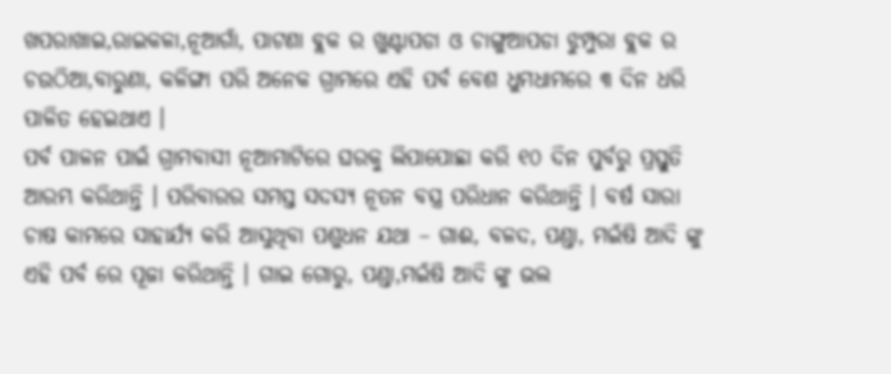ଖପରାଖାଇ,ରାଇକଳା,ନୂଆଗାଁ, ପାଟଣା ବ୍ଲକ ର ଖୁଣ୍ଟାପଡା ଓ ଚାଙ୍ଗୁଆପଡା ଝୁମ୍ପୁରା ବ୍ଲକ ର ଚଉଠିଆ,ବାରୁଣା, କଳିଙ୍ଗା ପରି ଅନେକ ଗ୍ରାମରେ ଏହି ପର୍ବ ବେଶ ଧୁମଧାମରେ ୩ ଦିନ ଧରି ପାଳିତ ହେଇଥାଏ ।
ପର୍ବ ପାଳନ ପାଇଁ ଗ୍ରାମବାସୀ ନୂଆମାଟିରେ ଘରକୁ ଲିପାପୋଛା କରି ୧୦ ଦିନ ପୁର୍ବରୁ ପ୍ରସ୍ତୁତି ଆରମ୍ଭ କରିଥାନ୍ତି । ପରିବାରର ସମସ୍ତ ସଦସ୍ୟ ନୂତନ ବସ୍ତ୍ର ପରିଧାନ କରିଥାନ୍ତି । ବର୍ଷ ସାରା ଚାଷ କାମରେ ସାହାର୍ଯ୍ୟ କରି ଆସୁଥିବା ପଶୁଧନ ଯଥା – ଗାଈ, ବଳଦ, ପଣ୍ଡା, ମଇଁଷି ଆଦି ଙ୍କୁ ଏହି ପର୍ବ ରେ ପୂଜା କରିଥାନ୍ତି । ଗାଇ ଗୋରୁ, ପଣ୍ଡା,ମଇଁଷି ଆଦି ଙ୍କୁ ଭଲ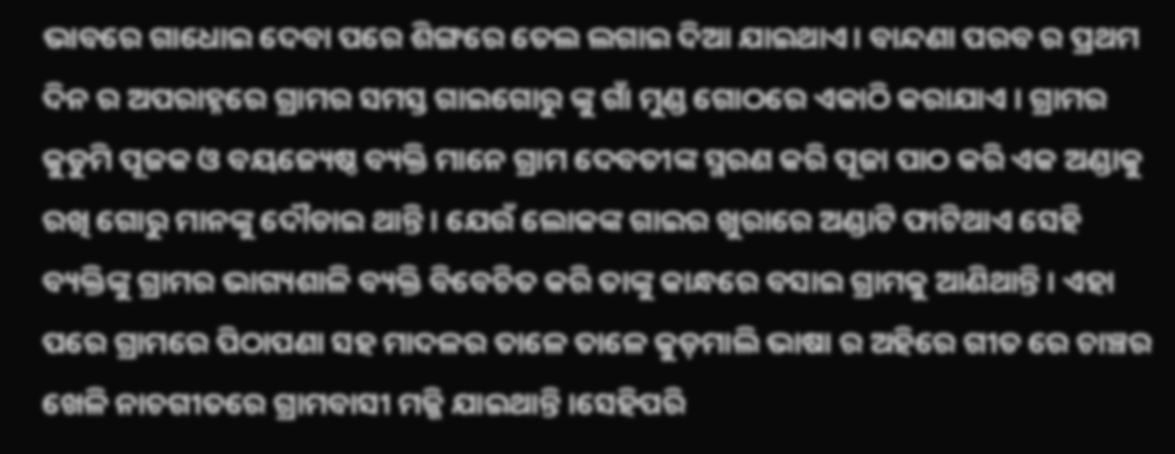ଭାବରେ ଗାଧୋଇ ଦେବା ପରେ ଶିଙ୍ଗରେ ତେଲ ଲଗାଇ ଦିଆ ଯାଇଥାଏ। ବାନ୍ଦଣା ପରବ ର ପ୍ରଥମ ଦିନ ର ଅପରାହ୍ନରେ ଗ୍ରାମର ସମସ୍ତ ଗାଇଗୋରୁ ଙ୍କୁ ଗାଁ ମୁଣ୍ଡ ଗୋଠରେ ଏକାଠି କରାଯାଏ । ଗ୍ରାମର କୁଡୁମି ପୂଜକ ଓ ବୟଜ୍ୟେଷ୍ଠ ବ୍ୟକ୍ତି ମାନେ ଗ୍ରାମ ଦେବତୀଙ୍କ ସ୍ମରଣ କରି ପୂଜା ପାଠ କରି ଏକ ଅଣ୍ଡାକୁ ରଖି ଗୋରୁ ମାନଙ୍କୁ ଦୌଡାଇ ଥାନ୍ତି । ଯେଉଁ ଲୋକଙ୍କ ଗାଇର ଖୁରାରେ ଅଣ୍ଡାଟି ଫାଟିଥାଏ ସେହି ବ୍ୟକ୍ତିଙ୍କୁ ଗ୍ରାମର ଭାଗ୍ୟଶାଳି ବ୍ୟକ୍ତି ବିବେଚିତ କରି ତାଙ୍କୁ କାନ୍ଧରେ ବସାଇ ଗ୍ରାମକୁ ଆଣିଥାନ୍ତି । ଏହା ପରେ ଗ୍ରାମରେ ପିଠାପଣା ସହ ମାଦଳର ତାଳେ ତାଳେ କୁଡ଼ମାଲି ଭାଷା ର ଅହିରେ ଗୀତ ରେ ଚାଞ୍ଚର ଖେଳି ନାଚଗୀତରେ ଗ୍ରାମବାସୀ ମଜ୍ଜି ଯାଇଥାନ୍ତି ।ସେହିପରି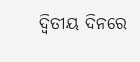ଦ୍ବିତୀୟ ଦିନରେ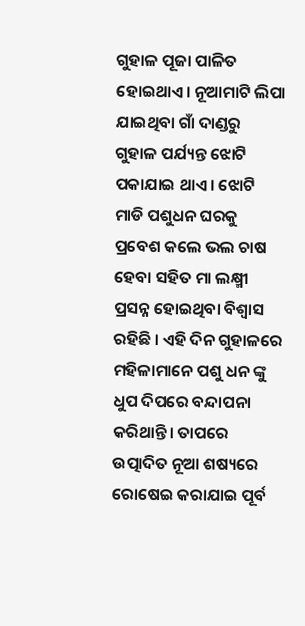ଗୁହାଳ ପୂଜା ପାଳିତ ହୋଇଥାଏ। ନୂଆମାଟି ଲିପା ଯାଇଥିବା ଗାଁ ଦାଣ୍ଡରୁ ଗୁହାଳ ପର୍ଯ୍ୟନ୍ତ ଝୋଟି ପକାଯାଇ ଥାଏ । ଝୋଟି ମାଡି ପଶୁଧନ ଘରକୁ ପ୍ରବେଶ କଲେ ଭଲ ଚାଷ ହେବା ସହିତ ମା ଲକ୍ଷ୍ମୀ ପ୍ରସନ୍ନ ହୋଇଥିବା ବିଶ୍ବାସ ରହିଛି । ଏହି ଦିନ ଗୁହାଳରେ ମହିଳାମାନେ ପଶୁ ଧନ ଙ୍କୁ ଧୁପ ଦିପରେ ବନ୍ଦାପନା କରିଥାନ୍ତି। ତାପରେ ଉତ୍ପାଦିତ ନୂଆ ଶଷ୍ୟରେ ରୋଷେଇ କରାଯାଇ ପୂର୍ବ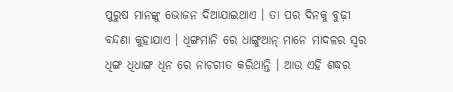ପୁରୁଷ ମାନଙ୍କୁ ଭୋଜନ ଦିଆଯାଇଥାଏ । ତା ପର ଦିନକୁ ବୁଢ଼ୀ ବନ୍ଦଣା କୁହାଯାଏ । ଧିଙ୍ଗମାନି ରେ ଧାଙ୍ଗୁଆନ୍ ମାନେ ମାଦଳର ସ୍ୱର ଧିଙ୍ଗ ଧିଧାଙ୍ଗ ଧିନ ରେ ନାଚଗୀତ କରିଥାନ୍ତି । ଆଉ ଏହି ଶଦ୍ଧର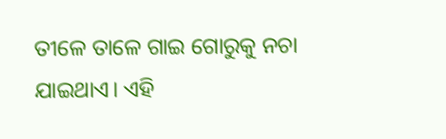ତୀଳେ ତାଳେ ଗାଇ ଗୋରୁକୁ ନଚା ଯାଇଥାଏ। ଏହି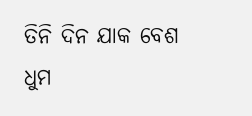ତିନି ଦିନ ଯାକ ବେଶ ଧୁମ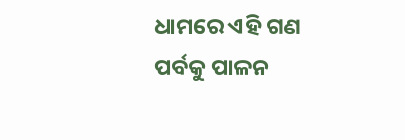ଧାମରେ ଏହି ଗଣ ପର୍ବକୁ ପାଳନ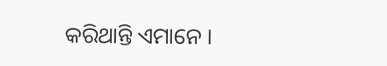କରିଥାନ୍ତି ଏମାନେ ।